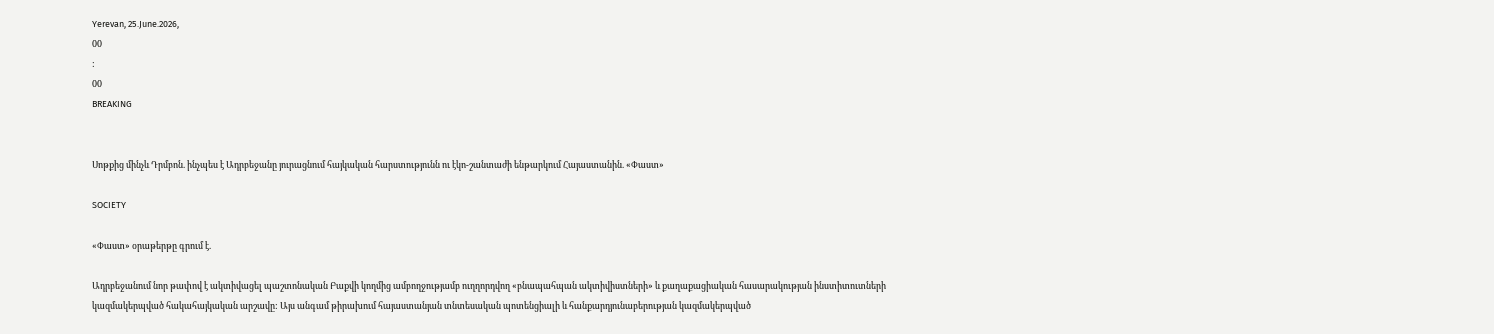Yerevan, 25.June.2026,
00
:
00
BREAKING


Սոթքից մինչև Դրմբոն. ինչպես է Ադրբեջանը յուրացնում հայկական հարստությունն ու էկո-շանտաժի ենթարկում Հայաստանին. «Փաստ»

SOCIETY

«Փաստ» օրաթերթը գրում է.

Ադրբեջանում նոր թափով է ակտիվացել պաշտոնական Բաքվի կողմից ամբողջությամբ ուղղորդվող «բնապահպան ակտիվիստների» և քաղաքացիական հասարակության ինստիտուտների կազմակերպված հակահայկական արշավը: Այս անգամ թիրախում հայաստանյան տնտեսական պոտենցիալի և հանքարդյունաբերության կազմակերպված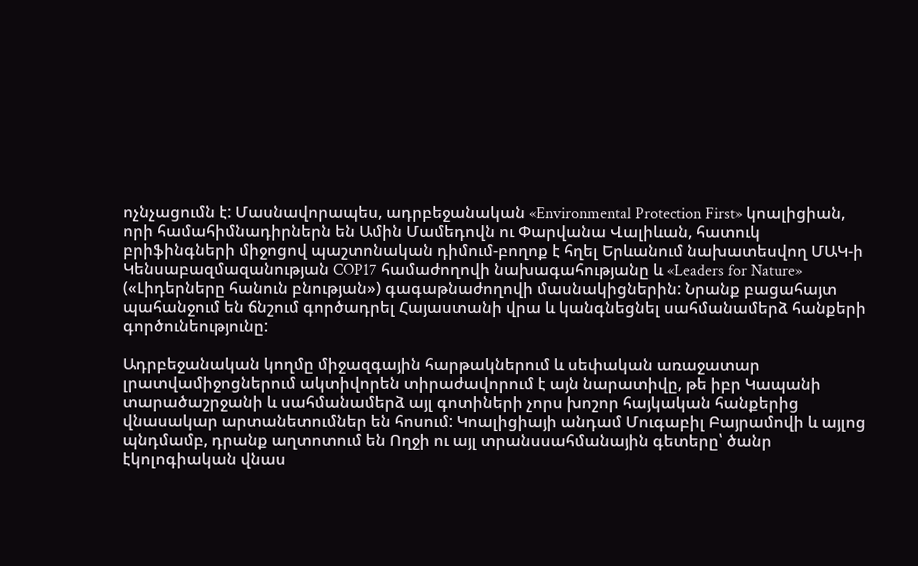ոչնչացումն է: Մասնավորապես, ադրբեջանական «Environmental Protection First» կոալիցիան, որի համահիմնադիրներն են Ամին Մամեդովն ու Փարվանա Վալիևան, հատուկ բրիֆինգների միջոցով պաշտոնական դիմում-բողոք է հղել Երևանում նախատեսվող ՄԱԿ-ի Կենսաբազմազանության COP17 համաժողովի նախագահությանը և «Leaders for Nature» («Լիդերները հանուն բնության») գագաթնաժողովի մասնակիցներին: Նրանք բացահայտ պահանջում են ճնշում գործադրել Հայաստանի վրա և կանգնեցնել սահմանամերձ հանքերի գործունեությունը:

Ադրբեջանական կողմը միջազգային հարթակներում և սեփական առաջատար լրատվամիջոցներում ակտիվորեն տիրաժավորում է այն նարատիվը, թե իբր Կապանի տարածաշրջանի և սահմանամերձ այլ գոտիների չորս խոշոր հայկական հանքերից վնասակար արտանետումներ են հոսում: Կոալիցիայի անդամ Մուգաբիլ Բայրամովի և այլոց պնդմամբ, դրանք աղտոտում են Ողջի ու այլ տրանսսահմանային գետերը՝ ծանր էկոլոգիական վնաս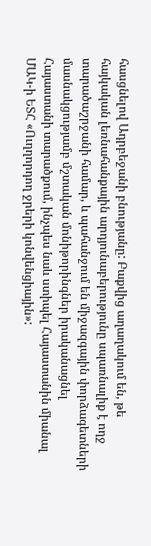հասցնելով Ադրբեջանի բնությանը: Բաքվից աղաղակում են, թե հայկական լեռնահանքային արդյունաբերությունը սպառնալիք է ողջ տարածաշրջանի համար, և պահանջում են միջազգային փորձագետների մասնակցությամբ մշտական մոնիթորինգներ իրականացնել Հայաստանի տարածքում, ինչպես նաև ստիպել Հայաստանին միանալ ՄԱԿ-ի ԵՏՀ «Ուղղորդող ջրերի կոնվենցիային»: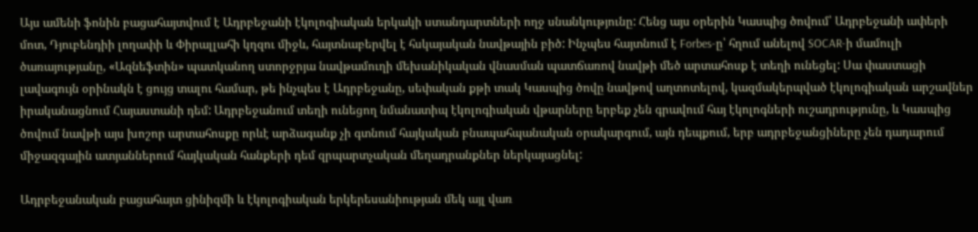Այս ամենի ֆոնին բացահայտվում է Ադրբեջանի էկոլոգիական երկակի ստանդարտների ողջ սնանկությունը: Հենց այս օրերին Կասպից ծովում՝ Ադրբեջանի ափերի մոտ, Դյուբենդիի լողափի և Փիրալլահի կղզու միջև, հայտնաբերվել է հսկայական նավթային բիծ: Ինչպես հայտնում է Forbes-ը՝ հղում անելով SOCAR-ի մամուլի ծառայությանը, «Ազնեֆտին» պատկանող ստորջրյա նավթամուղի մեխանիկական վնասման պատճառով նավթի մեծ արտահոսք է տեղի ունեցել: Սա փաստացի լավագույն օրինակն է ցույց տալու համար, թե ինչպես է Ադրբեջանը, սեփական քթի տակ Կասպից ծովը նավթով աղտոտելով, կազմակերպված էկոլոգիական արշավներ իրականացնում Հայաստանի դեմ: Ադրբեջանում տեղի ունեցող նմանատիպ էկոլոգիական վթարները երբեք չեն գրավում հայ էկոլոգների ուշադրությունը, և Կասպից ծովում նավթի այս խոշոր արտահոսքը որևէ արձագանք չի գտնում հայկական բնապահպանական օրակարգում, այն դեպքում, երբ ադրբեջանցիները չեն դադարում միջազգային ատյաններում հայկական հանքերի դեմ զրպարտչական մեղադրանքներ ներկայացնել:

Ադրբեջանական բացահայտ ցինիզմի և էկոլոգիական երկերեսանիության մեկ այլ վառ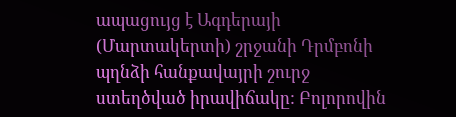ապացույց է Ագդերայի (Մարտակերտի) շրջանի Դրմբոնի պղնձի հանքավայրի շուրջ ստեղծված իրավիճակը: Բոլորովին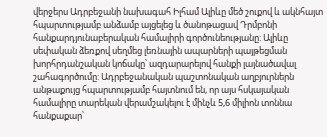վերջերս Ադրբեջանի նախագահ Իլհամ Ալիևը մեծ շուքով և ակնհայտ հպարտությամբ անձամբ այցելեց և ծանոթացավ Դրմբոնի հանքարդյունաբերական համալիրի գործունեությանը: Ալիևը սեփական ձեռքով սեղմեց լեռնային ապարների պայթեցման խորհրդանշական կոճակը՝ ազդարարելով հանքի լայնածավալ շահագործումը: Ադրբեջանական պաշտոնական աղբյուրներն անթաքույց հպարտությամբ հայտնում են, որ այս հսկայական համալիրը տարեկան վերամշակելու է մինչև 5,6 միլիոն տոննա հանքաքար՝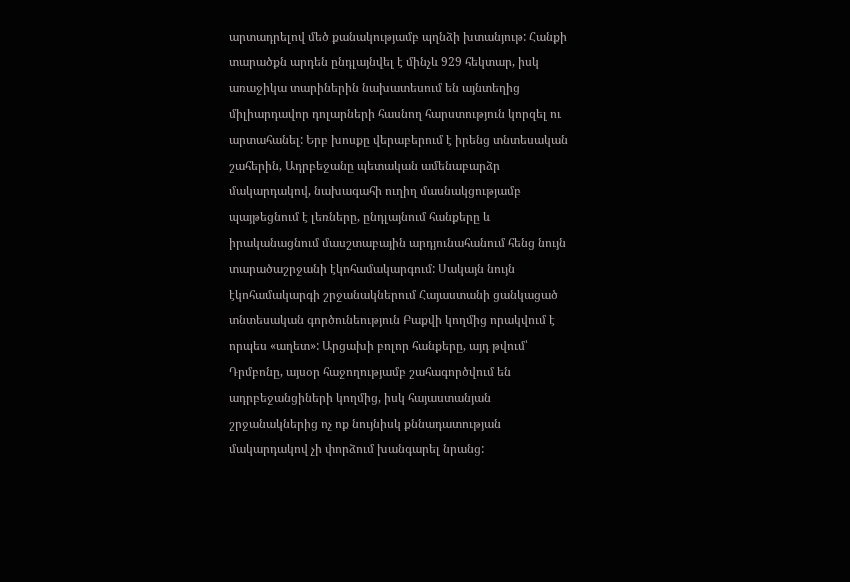արտադրելով մեծ քանակությամբ պղնձի խտանյութ: Հանքի տարածքն արդեն ընդլայնվել է մինչև 929 հեկտար, իսկ առաջիկա տարիներին նախատեսում են այնտեղից միլիարդավոր դոլարների հասնող հարստություն կորզել ու արտահանել: Երբ խոսքը վերաբերում է իրենց տնտեսական շահերին, Ադրբեջանը պետական ամենաբարձր մակարդակով, նախագահի ուղիղ մասնակցությամբ պայթեցնում է լեռները, ընդլայնում հանքերը և իրականացնում մասշտաբային արդյունահանում հենց նույն տարածաշրջանի էկոհամակարգում: Սակայն նույն էկոհամակարգի շրջանակներում Հայաստանի ցանկացած տնտեսական գործունեություն Բաքվի կողմից որակվում է որպես «աղետ»: Արցախի բոլոր հանքերը, այդ թվում՝ Դրմբոնը, այսօր հաջողությամբ շահագործվում են ադրբեջանցիների կողմից, իսկ հայաստանյան շրջանակներից ոչ ոք նույնիսկ քննադատության մակարդակով չի փորձում խանգարել նրանց: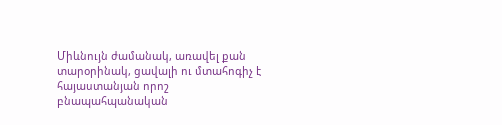Միևնույն ժամանակ, առավել քան տարօրինակ, ցավալի ու մտահոգիչ է հայաստանյան որոշ բնապահպանական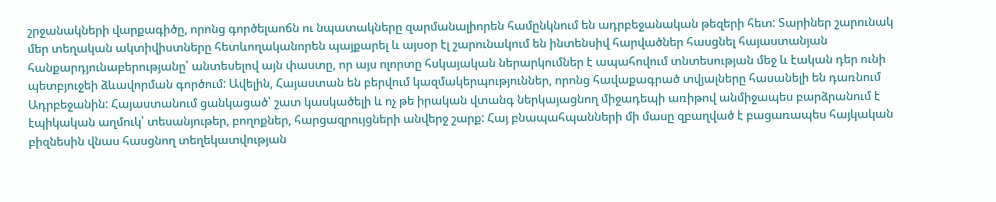շրջանակների վարքագիծը, որոնց գործելաոճն ու նպատակները զարմանալիորեն համընկնում են ադրբեջանական թեզերի հետ: Տարիներ շարունակ մեր տեղական ակտիվիստները հետևողականորեն պայքարել և այսօր էլ շարունակում են ինտենսիվ հարվածներ հասցնել հայաստանյան հանքարդյունաբերությանը՝ անտեսելով այն փաստը, որ այս ոլորտը հսկայական ներարկումներ է ապահովում տնտեսության մեջ և էական դեր ունի պետբյուջեի ձևավորման գործում: Ավելին, Հայաստան են բերվում կազմակերպություններ, որոնց հավաքագրած տվյալները հասանելի են դառնում Ադրբեջանին: Հայաստանում ցանկացած՝ շատ կասկածելի և ոչ թե իրական վտանգ ներկայացնող միջադեպի առիթով անմիջապես բարձրանում է էպիկական աղմուկ՝ տեսանյութեր, բողոքներ, հարցազրույցների անվերջ շարք: Հայ բնապահպանների մի մասը զբաղված է բացառապես հայկական բիզնեսին վնաս հասցնող տեղեկատվության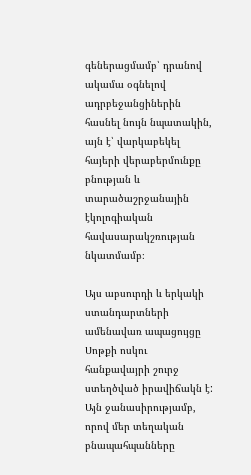գեներացմամբ՝ դրանով ակամա օգնելով ադրբեջանցիներին հասնել նույն նպատակին, այն է՝ վարկաբեկել հայերի վերաբերմունքը բնության և տարածաշրջանային էկոլոգիական հավասարակշռության նկատմամբ։

Այս աբսուրդի և երկակի ստանդարտների ամենավառ ապացույցը Սոթքի ոսկու հանքավայրի շուրջ ստեղծված իրավիճակն է: Այն ջանասիրությամբ, որով մեր տեղական բնապահպանները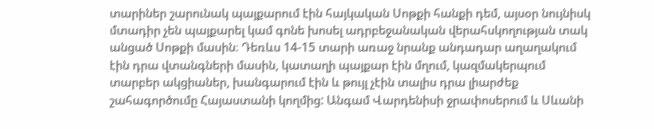տարիներ շարունակ պայքարում էին հայկական Սոթքի հանքի դեմ, այսօր նույնիսկ մտադիր չեն պայքարել կամ գոնե խոսել ադրբեջանական վերահսկողության տակ անցած Սոթքի մասին։ Դեռևս 14-15 տարի առաջ նրանք անդադար աղաղակում էին դրա վտանգների մասին, կատաղի պայքար էին մղում, կազմակերպում տարբեր ակցիաներ, խանգարում էին և թույլ չէին տալիս դրա լիարժեք շահագործումը Հայաստանի կողմից: Անգամ Վարդենիսի ջրափոսերում և Սևանի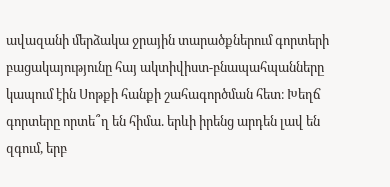ավազանի մերձակա ջրային տարածքներում գորտերի բացակայությունը հայ ակտիվիստ-բնապահպանները կապում էին Սոթքի հանքի շահագործման հետ։ Խեղճ գորտերը որտե՞ղ են հիմա. երևի իրենց արդեն լավ են զգում, երբ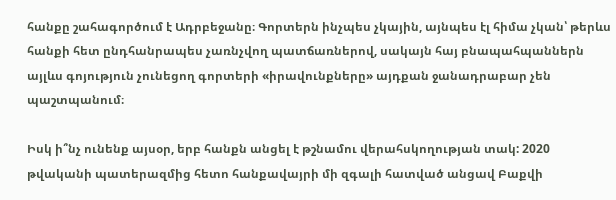հանքը շահագործում է Ադրբեջանը։ Գորտերն ինչպես չկային, այնպես էլ հիմա չկան՝ թերևս հանքի հետ ընդհանրապես չառնչվող պատճառներով, սակայն հայ բնապահպաններն այլևս գոյություն չունեցող գորտերի «իրավունքները» այդքան ջանադրաբար չեն պաշտպանում։

Իսկ ի՞նչ ունենք այսօր, երբ հանքն անցել է թշնամու վերահսկողության տակ: 2020 թվականի պատերազմից հետո հանքավայրի մի զգալի հատված անցավ Բաքվի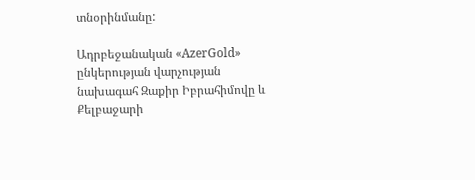տնօրինմանը:

Ադրբեջանական «AzerGold» ընկերության վարչության նախագահ Զաքիր Իբրահիմովը և Քելբաջարի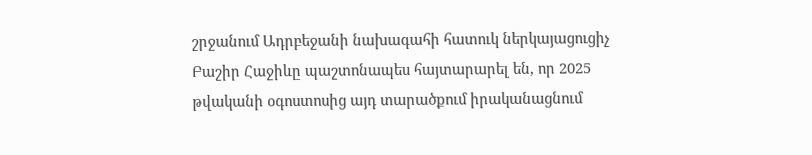շրջանում Ադրբեջանի նախագահի հատուկ ներկայացուցիչ Բաշիր Հաջիևը պաշտոնապես հայտարարել են, որ 2025 թվականի օգոստոսից այդ տարածքում իրականացնում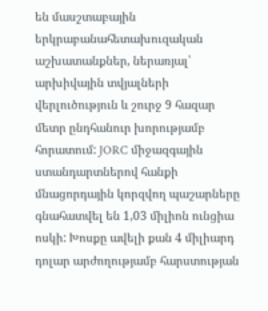են մասշտաբային երկրաբանահետախուզական աշխատանքներ, ներառյալ՝ արխիվային տվյալների վերլուծություն և շուրջ 9 հազար մետր ընդհանուր խորությամբ հորատում: JORC միջազգային ստանդարտներով հանքի մնացորդային կորզվող պաշարները գնահատվել են 1,03 միլիոն ունցիա ոսկի: Խոսքը ավելի քան 4 միլիարդ դոլար արժողությամբ հարստության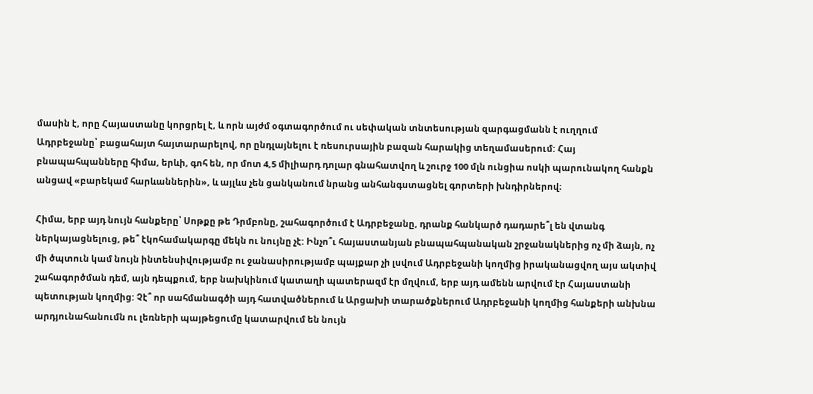մասին է, որը Հայաստանը կորցրել է, և որն այժմ օգտագործում ու սեփական տնտեսության զարգացմանն է ուղղում Ադրբեջանը՝ բացահայտ հայտարարելով, որ ընդլայնելու է ռեսուրսային բազան հարակից տեղամասերում: Հայ բնապահպանները հիմա, երևի, գոհ են, որ մոտ 4,5 միլիարդ դոլար գնահատվող և շուրջ 100 մլն ունցիա ոսկի պարունակող հանքն անցավ «բարեկամ հարևաններին», և այլևս չեն ցանկանում նրանց անհանգստացնել գորտերի խնդիրներով։

Հիմա, երբ այդ նույն հանքերը՝ Սոթքը թե Դրմբոնը, շահագործում է Ադրբեջանը, դրանք հանկարծ դադարե՞լ են վտանգ ներկայացնելուց, թե՞ էկոհամակարգը մեկն ու նույնը չէ: Ինչո՞ւ հայաստանյան բնապահպանական շրջանակներից ոչ մի ձայն, ոչ մի ծպտուն կամ նույն ինտենսիվությամբ ու ջանասիրությամբ պայքար չի լսվում Ադրբեջանի կողմից իրականացվող այս ակտիվ շահագործման դեմ, այն դեպքում, երբ նախկինում կատաղի պատերազմ էր մղվում, երբ այդ ամենն արվում էր Հայաստանի պետության կողմից: Չէ՞ որ սահմանագծի այդ հատվածներում և Արցախի տարածքներում Ադրբեջանի կողմից հանքերի անխնա արդյունահանումն ու լեռների պայթեցումը կատարվում են նույն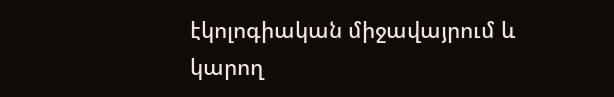էկոլոգիական միջավայրում և կարող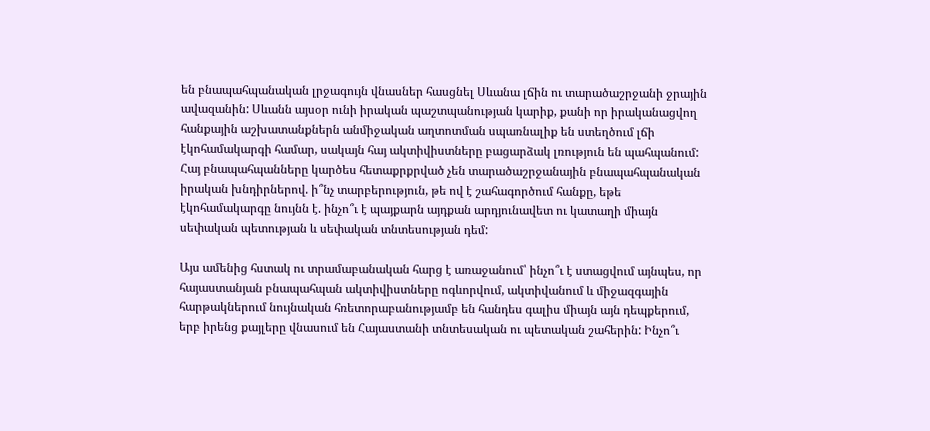են բնապահպանական լրջագույն վնասներ հասցնել Սևանա լճին ու տարածաշրջանի ջրային ավազանին: Սևանն այսօր ունի իրական պաշտպանության կարիք, քանի որ իրականացվող հանքային աշխատանքներն անմիջական աղտոտման սպառնալիք են ստեղծում լճի էկոհամակարգի համար, սակայն հայ ակտիվիստները բացարձակ լռություն են պահպանում: Հայ բնապահպանները կարծես հետաքրքրված չեն տարածաշրջանային բնապահպանական իրական խնդիրներով. ի՞նչ տարբերություն, թե ով է շահագործում հանքը, եթե էկոհամակարգը նույնն է. ինչո՞ւ է պայքարն այդքան արդյունավետ ու կատաղի միայն սեփական պետության և սեփական տնտեսության դեմ:

Այս ամենից հստակ ու տրամաբանական հարց է առաջանում՝ ինչո՞ւ է ստացվում այնպես, որ հայաստանյան բնապահպան ակտիվիստները ոգևորվում, ակտիվանում և միջազգային հարթակներում նույնական հռետորաբանությամբ են հանդես գալիս միայն այն դեպքերում, երբ իրենց քայլերը վնասում են Հայաստանի տնտեսական ու պետական շահերին: Ինչո՞ւ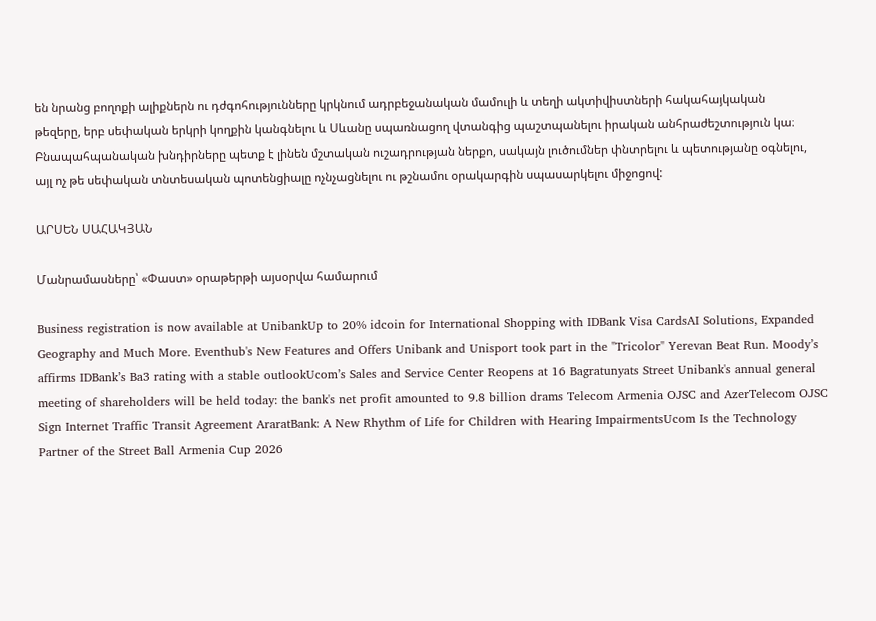են նրանց բողոքի ալիքներն ու դժգոհությունները կրկնում ադրբեջանական մամուլի և տեղի ակտիվիստների հակահայկական թեզերը, երբ սեփական երկրի կողքին կանգնելու և Սևանը սպառնացող վտանգից պաշտպանելու իրական անհրաժեշտություն կա։ Բնապահպանական խնդիրները պետք է լինեն մշտական ուշադրության ներքո, սակայն լուծումներ փնտրելու և պետությանը օգնելու, այլ ոչ թե սեփական տնտեսական պոտենցիալը ոչնչացնելու ու թշնամու օրակարգին սպասարկելու միջոցով:

ԱՐՍԵՆ ՍԱՀԱԿՅԱՆ

Մանրամասները՝ «Փաստ» օրաթերթի այսօրվա համարում

Business registration is now available at UnibankUp to 20% idcoin for International Shopping with IDBank Visa CardsAI Solutions, Expanded Geography and Much More. Eventhub's New Features and Offers Unibank and Unisport took part in the "Tricolor" Yerevan Beat Run. Moody’s affirms IDBank’s Ba3 rating with a stable outlookUcom’s Sales and Service Center Reopens at 16 Bagratunyats Street Unibank's annual general meeting of shareholders will be held today: the bank's net profit amounted to 9.8 billion drams Telecom Armenia OJSC and AzerTelecom OJSC Sign Internet Traffic Transit Agreement AraratBank: A New Rhythm of Life for Children with Hearing ImpairmentsUcom Is the Technology Partner of the Street Ball Armenia Cup 2026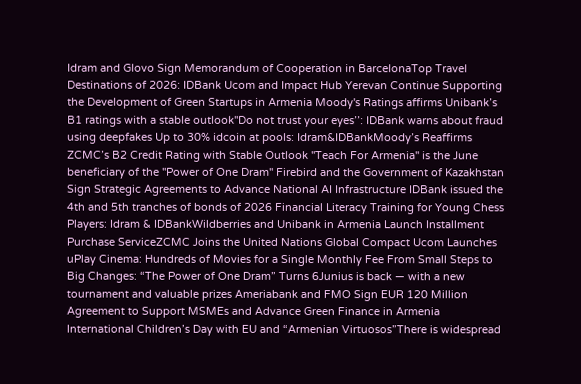Idram and Glovo Sign Memorandum of Cooperation in BarcelonaTop Travel Destinations of 2026: IDBank Ucom and Impact Hub Yerevan Continue Supporting the Development of Green Startups in Armenia Moody's Ratings affirms Unibank’s B1 ratings with a stable outlook''Do not trust your eyes’’: IDBank warns about fraud using deepfakes Up to 30% idcoin at pools: Idram&IDBankMoody’s Reaffirms ZCMC’s B2 Credit Rating with Stable Outlook ''Teach For Armenia'' is the June beneficiary of the ''Power of One Dram'' Firebird and the Government of Kazakhstan Sign Strategic Agreements to Advance National AI Infrastructure IDBank issued the 4th and 5th tranches of bonds of 2026 Financial Literacy Training for Young Chess Players: Idram & IDBankWildberries and Unibank in Armenia Launch Installment Purchase ServiceZCMC Joins the United Nations Global Compact Ucom Launches uPlay Cinema: Hundreds of Movies for a Single Monthly Fee From Small Steps to Big Changes: “The Power of One Dram” Turns 6Junius is back — with a new tournament and valuable prizes Ameriabank and FMO Sign EUR 120 Million Agreement to Support MSMEs and Advance Green Finance in Armenia International Children’s Day with EU and “Armenian Virtuosos”There is widespread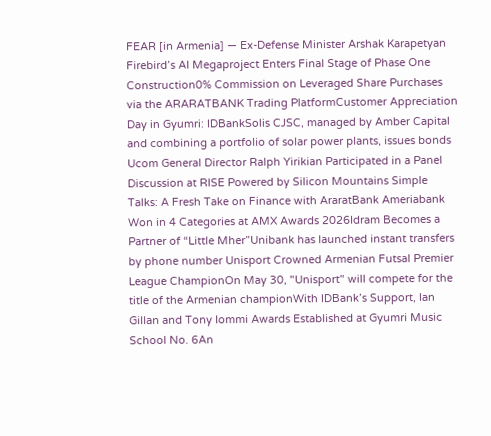FEAR [in Armenia] — Ex-Defense Minister Arshak Karapetyan Firebird’s AI Megaproject Enters Final Stage of Phase One Construction0% Commission on Leveraged Share Purchases via the ARARATBANK Trading PlatformCustomer Appreciation Day in Gyumri: IDBankSolis CJSC, managed by Amber Capital and combining a portfolio of solar power plants, issues bonds Ucom General Director Ralph Yirikian Participated in a Panel Discussion at RISE Powered by Silicon Mountains Simple Talks: A Fresh Take on Finance with AraratBank Ameriabank Won in 4 Categories at AMX Awards 2026Idram Becomes a Partner of “Little Mher”Unibank has launched instant transfers by phone number Unisport Crowned Armenian Futsal Premier League ChampionOn May 30, "Unisport" will compete for the title of the Armenian championWith IDBank’s Support, Ian Gillan and Tony Iommi Awards Established at Gyumri Music School No. 6An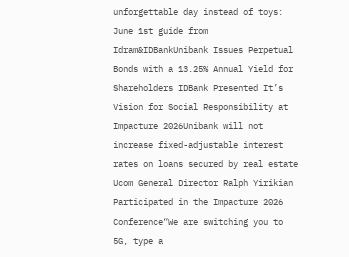unforgettable day instead of toys: June 1st guide from Idram&IDBankUnibank Issues Perpetual Bonds with a 13.25% Annual Yield for Shareholders IDBank Presented It’s Vision for Social Responsibility at Impacture 2026Unibank will not increase fixed-adjustable interest rates on loans secured by real estate Ucom General Director Ralph Yirikian Participated in the Impacture 2026 Conference“We are switching you to 5G, type a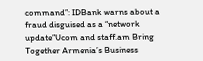command”: IDBank warns about a fraud disguised as a “network update”Ucom and staff.am Bring Together Armenia’s Business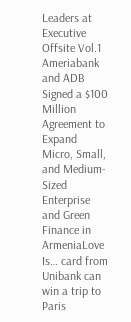Leaders at Executive Offsite Vol.1 Ameriabank and ADB Signed a $100 Million Agreement to Expand Micro, Small, and Medium-Sized Enterprise and Green Finance in ArmeniaLove Is… card from Unibank can win a trip to Paris